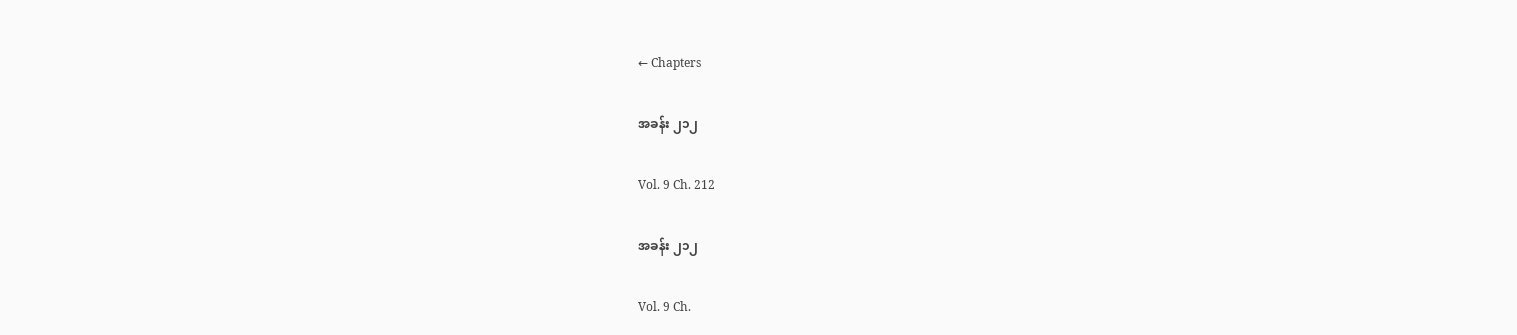← Chapters

အခန်း ၂၁၂

Vol. 9 Ch. 212

အခန်း ၂၁၂

Vol. 9 Ch.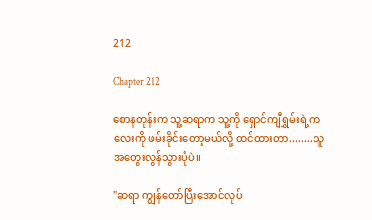212

Chapter 212

စောနတုန်းက သူ့ဆရာက သူ့ကို ရှောင်ကျီရွှမ်းရဲ့ကလေးကို ဖမ်းခိုင်းတော့မယ်လို့ ထင်ထားတာ........သူ အတွေးလွန်သွားပုံပဲ။

"ဆရာ ကျွန်တော်ပြီးအောင်လုပ်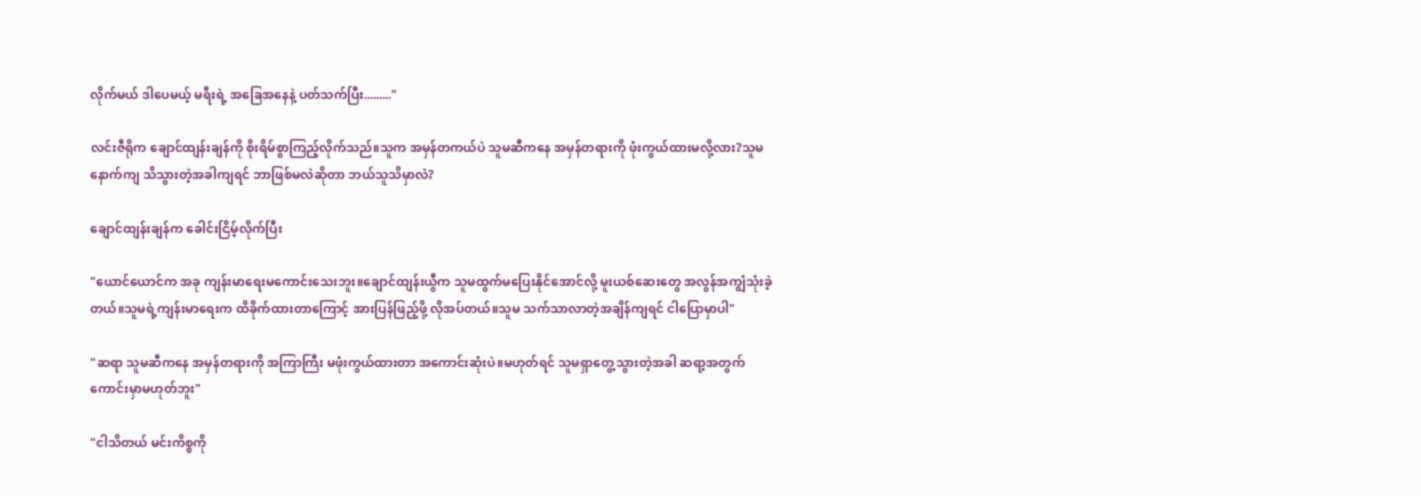လိုက်မယ် ဒါပေမယ့် မရီးရဲ့ အခြေအနေနဲ့ ပတ်သက်ပြီး........."

လင်းဇီရိုက ချောင်ထျန်းချန်ကို စိုးရိမ်စွာကြည့်လိုက်သည်။သူက အမှန်တကယ်ပဲ သူမဆီကနေ အမှန်တရားကို ဖုံးကွယ်ထားမလို့လား?သူမ နောက်ကျ သိသွားတဲ့အခါကျရင် ဘာဖြစ်မလဲဆိုတာ ဘယ်သူသိမှာလဲ?

ချောင်ထျန်းချန်က ခေါင်းငြိမ့်လိုက်ပြီး

"ယောင်ယောင်က အခု ကျန်းမာရေးမကောင်းသေးဘူး။ချောင်ထျန်းယွီက သူမထွက်မပြေးနိုင်အောင်လို့ မူးယစ်ဆေးတွေ အလွန်အကျွံသုံးခဲ့တယ်။သူမရဲ့ကျန်းမာရေးက ထိခိုက်ထားတာကြောင့် အားပြန်ဖြည့်ဖို့ လိုအပ်တယ်။သူမ သက်သာလာတဲ့အချိန်ကျရင် ငါပြောမှာပါ"

"ဆရာ သူမဆီကနေ အမှန်တရားကို အကြာကြီး မဖုံးကွယ်ထားတာ အကောင်းဆုံးပဲ။မဟုတ်ရင် သူမရှာတွေ့သွားတဲ့အခါ ဆရာ့အတွက် ကောင်းမှာမဟုတ်ဘူး"

"ငါသိတယ် မင်းကိစ္စကို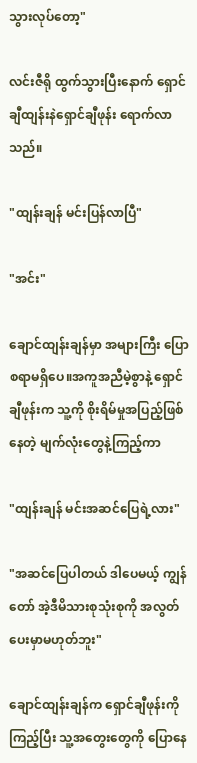သွားလုပ်တော့"

လင်းဇီရို ထွက်သွားပြီးနောက် ရှောင်ချီထျန်းနဲရှောင်ချီဖုန်း ရောက်လာသည်။

"ထျန်းချန် မင်းပြန်လာပြီ"

"အင်း"

ချောင်ထျန်းချန်မှာ အများကြီး ပြောစရာမရှိပေ။အကူအညီမဲ့စွာနဲ့ ရှောင်ချီဖုန်းက သူ့ကို စိုးရိမ်မှုအပြည့်ဖြစ်နေတဲ့ မျက်လုံးတွေနဲ့ကြည့်ကာ

"ထျန်းချန် မင်းအဆင်ပြေရဲ့လား"

"အဆင်ပြေပါတယ် ဒါပေမယ့် ကျွန်တော် အဲ့ဒီမိသားစုသုံးစုကို အလွတ်ပေးမှာမဟုတ်ဘူး"

ချောင်ထျန်းချန်က ရှောင်ချီဖုန်းကိုကြည့်ပြီး သူ့အတွေးတွေကို ပြောနေ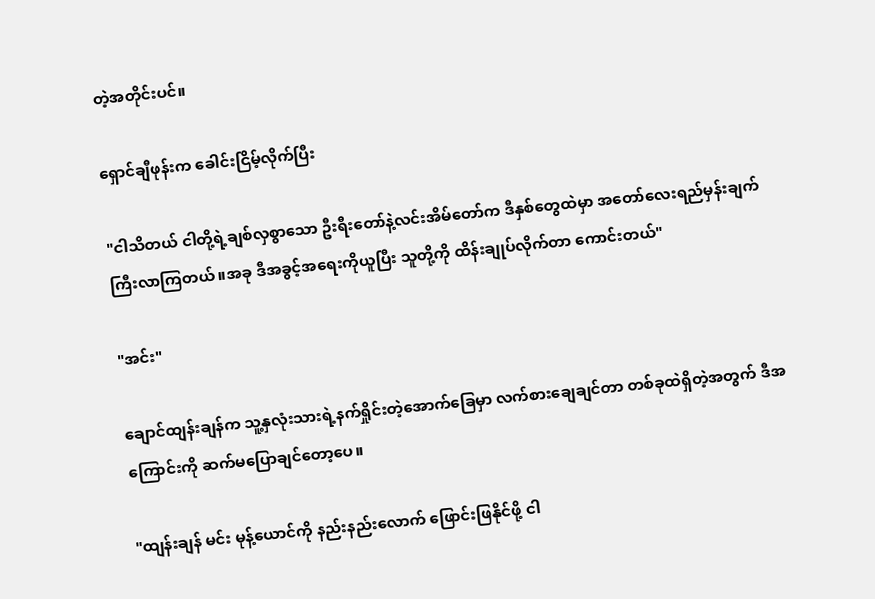တဲ့အတိုင်းပင်။

ရှောင်ချီဖုန်းက ခေါင်းငြိမ့်လိုက်ပြီး

"ငါသိတယ် ငါတို့ရဲ့ချစ်လှစွာသော ဦးရီးတော်နဲ့လင်းအိမ်တော်က ဒီနှစ်တွေထဲမှာ အတော်လေးရည်မှန်းချက်ကြီးလာကြတယ်။အခု ဒီအခွင့်အရေးကိုယူပြီး သူတို့ကို ထိန်းချုပ်လိုက်တာ ကောင်းတယ်"

"အင်း"

ချောင်ထျန်းချန်က သူ့နှလုံးသားရဲ့နက်ရှိုင်းတဲ့အောက်ခြေမှာ လက်စားချေချင်တာ တစ်ခုထဲရှိတဲ့အတွက် ဒီအကြောင်းကို ဆက်မပြောချင်တော့ပေ။

"ထျန်းချန် မင်း မုန့်ယောင်ကို နည်းနည်းလောက် ဖြောင်းဖြနိုင်ဖို့ ငါ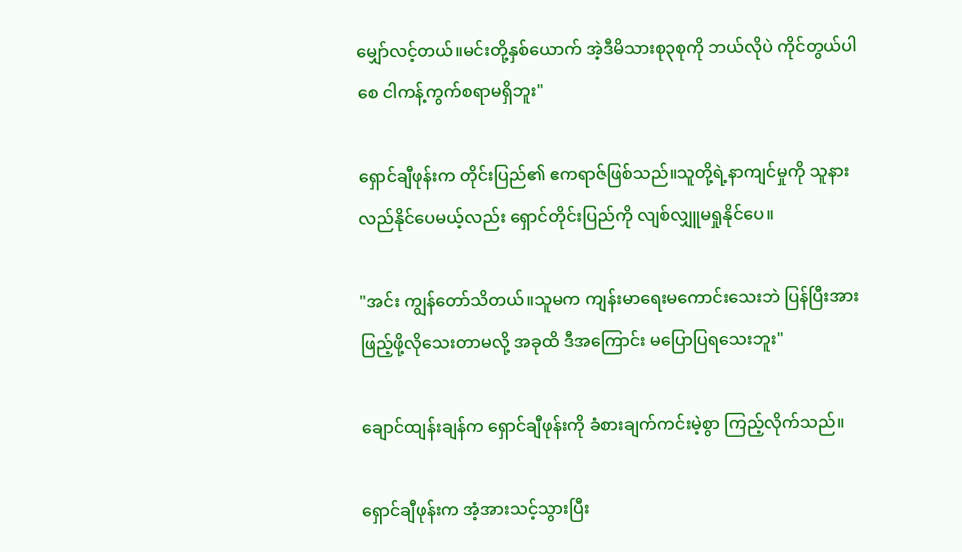မျှော်လင့်တယ်။မင်းတို့နှစ်ယောက် အဲ့ဒီမိသားစု၃စုကို ဘယ်လိုပဲ ကိုင်တွယ်ပါစေ ငါကန့်ကွက်စရာမရှိဘူး"

ရှောင်ချီဖုန်းက တိုင်းပြည်၏ ဧကရာဇ်ဖြစ်သည်။သူတို့ရဲ့နာကျင်မှုကို သူနားလည်နိုင်ပေမယ့်လည်း ရှောင်တိုင်းပြည်ကို လျစ်လျှူမရှုနိုင်ပေ။

"အင်း ကျွန်တော်သိတယ်။သူမက ကျန်းမာရေးမကောင်းသေးဘဲ ပြန်ပြီးအားဖြည့်ဖို့လိုသေးတာမလို့ အခုထိ ဒီအကြောင်း မပြောပြရသေးဘူး"

ချောင်ထျန်းချန်က ရှောင်ချီဖုန်းကို ခံစားချက်ကင်းမဲ့စွာ ကြည့်လိုက်သည်။

ရှောင်ချီဖုန်းက အံ့အားသင့်သွားပြီး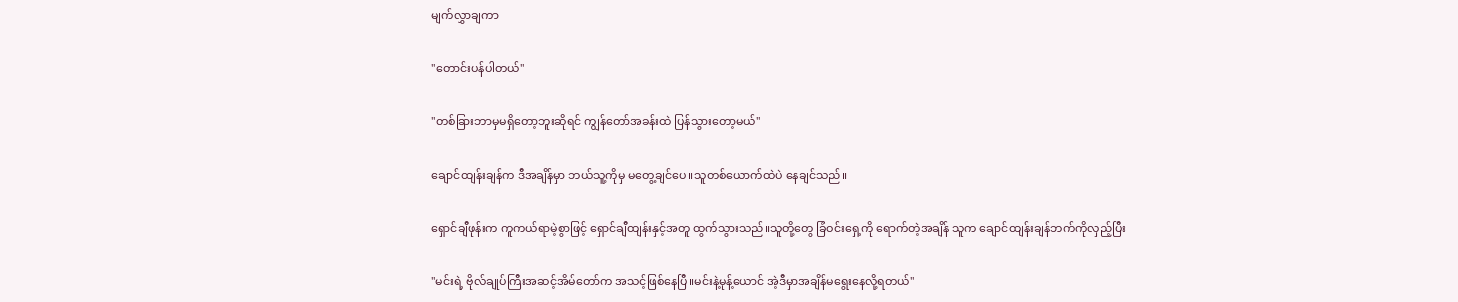မျက်လွှာချကာ

"တောင်းပန်ပါတယ်"

"တစ်ခြားဘာမှမရှိတော့ဘူးဆိုရင် ကျွန်တော်အခန်းထဲ ပြန်သွားတော့မယ်"

ချောင်ထျန်းချန်က ဒီအချိန်မှာ ဘယ်သူ့ကိုမှ မတွေ့ချင်ပေ။သူတစ်ယောက်ထဲပဲ နေချင်သည်။

ရှောင်ချီဖုန်းက ကူကယ်ရာမဲ့စွာဖြင့် ရှောင်ချီထျန်းနှင့်အတူ ထွက်သွားသည်။သူတို့တွေ ခြံဝင်းရှေ့ကို ရောက်တဲ့အချိန် သူက ချောင်ထျန်းချန်ဘက်ကိုလှည့်ပြီး

"မင်းရဲ့ ဗိုလ်ချုပ်ကြီးအဆင့်အိမ်တော်က အသင့်ဖြစ်နေပြီ။မင်းနဲ့မုန့်‌ယောင် အဲ့ဒီမှာအချိန်မရွေးနေလို့ရတယ်"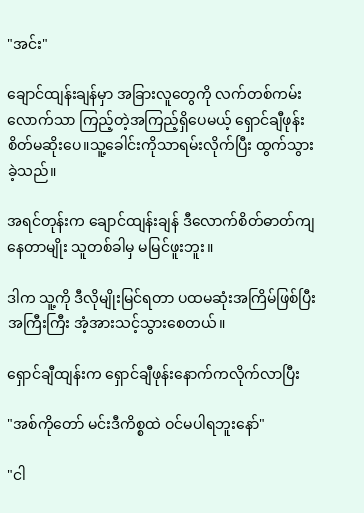"အင်း"

ချောင်ထျန်းချန်မှာ အခြားလူတွေကို လက်တစ်ကမ်းလောက်သာ ကြည့်တဲ့အကြည့်ရှိပေမယ့် ရှောင်ချီဖုန်း စိတ်မဆိုးပေ။သူ့ခေါင်းကိုသာရမ်းလိုက်ပြီး ထွက်သွားခဲ့သည်။

အရင်တုန်းက ချောင်ထျန်းချန် ဒီလောက်စိတ်ဓာတ်ကျနေတာမျိုး သူတစ်ခါမှ မမြင်ဖူးဘူး။

ဒါက သူ့ကို ဒီလိုမျိုးမြင်ရတာ ပထမဆုံးအကြိမ်ဖြစ်ပြီး အကြီးကြီး အံ့အားသင့်သွားစေတယ်။

ရှောင်ချီထျန်းက ရှောင်ချီဖုန်းနောက်ကလိုက်လာပြီး

"အစ်ကိုတော် မင်းဒီကိစ္စထဲ ဝင်မပါရဘူးနော်"

"ငါ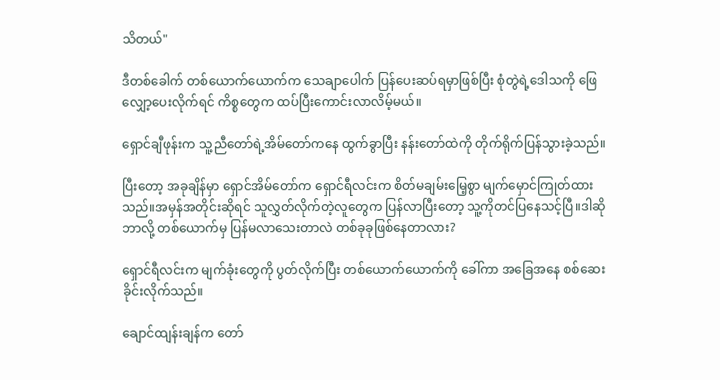သိတယ်"

ဒီတစ်ခေါက် တစ်ယောက်ယောက်က သေချာပေါက် ပြန်ပေးဆပ်ရမှာဖြစ်ပြီး စုံတွဲရဲ့ဒေါသကို ‌ဖြေလျှော့ပေးလိုက်ရင် ကိစ္စတွေက ထပ်ပြီးကောင်းလာလိမ့်မယ်။

ရှောင်ချီဖုန်းက သူ့ညီတော်ရဲ့အိမ်တော်ကနေ ထွက်ခွာပြီး နန်းတော်ထဲကို တိုက်ရိုက်ပြန်သွားခဲ့သည်။

ပြီးတော့ အခုချိန်မှာ ရှောင်အိမ်တော်က ရှောင်ရီလင်းက စိတ်မချမ်းမြေ့စွာ မျက်မှောင်ကြုတ်ထားသည်။အမှန်အတိုင်းဆိုရင် သူလွှတ်လိုက်တဲ့လူတွေက ပြန်လာပြီးတော့ သူ့ကိုတင်ပြနေသင့်ပြီ။ဒါဆို ဘာလို့ တစ်ယောက်မှ ပြန်မလာသေးတာလဲ တစ်ခုခုဖြစ်နေတာလား?

ရှောင်ရီလင်းက မျက်ခုံးတွေကို ပွတ်လိုက်ပြီး တစ်ယောက်ယောက်ကို ခေါ်ကာ အခြေအနေ စစ်ဆေးခိုင်းလိုက်သည်။

ချောင်ထျန်းချန်က တော်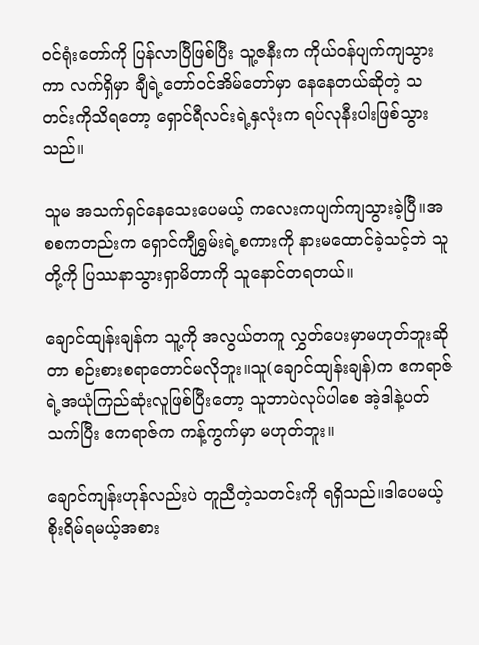ဝင်ရုံးတော်ကို ပြန်လာပြီဖြစ်ပြီး သူ့ဇနီးက ကိုယ်ဝန်ပျက်ကျသွားကာ လက်ရှိမှာ ချီရဲ့တော်ဝင်အိမ်တော်မှာ နေနေတယ်ဆိုတဲ့ သတင်းကိုသိရတော့ ရှောင်ရီလင်းရဲ့နှလုံးက ရပ်လုနီးပါးဖြစ်သွားသည်။

သူမ အသက်ရှင်နေသေးပေမယ့် ကလေးကပျက်ကျသွားခဲ့ပြီ။အစစကတည်းက ရှောင်ကျီရွှမ်းရဲ့စကားကို နားမထောင်ခဲ့သင့်ဘဲ သူတို့ကို ပြဿနာသွားရှာမိတာကို သူနောင်တရတယ်။

ချောင်ထျန်းချန်က သူ့ကို အလွယ်တကူ လွှတ်ပေးမှာမဟုတ်ဘူးဆိုတာ စဉ်းစားစရာတောင်မလိုဘူး။သူ(ချောင်ထျန်းချန်)က ဧကရာဇ်ရဲ့အယုံကြည်ဆုံးလူဖြစ်ပြီးတော့ သူဘာပဲလုပ်ပါစေ အဲ့ဒါနဲ့ပတ်သက်ပြီး ဧကရာဇ်က ကန့်ကွက်မှာ မဟုတ်ဘူး။

ချောင်ကျန်းဟုန်လည်းပဲ တူညီတဲ့သတင်းကို ရရှိသည်။ဒါပေမယ့် စိုးရိမ်ရမယ့်အစား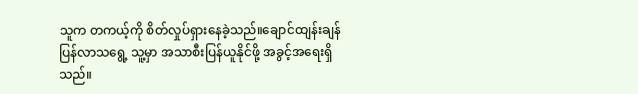သူက တကယ့်ကို စိတ်လှုပ်ရှားနေခဲ့သည်။ချောင်ထျန်းချန် ပြန်လာသရွေ့ သူ့မှာ အသာစီးပြန်ယူနိုင်ဖို့ အခွင့်အရေးရှိသည်။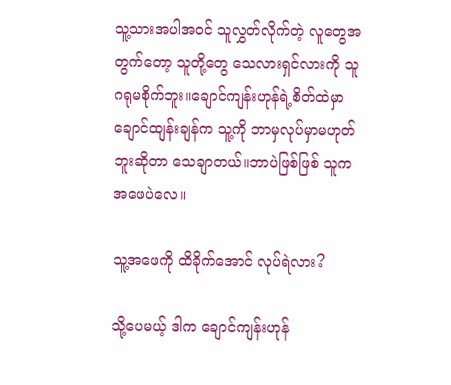သူ့သားအပါအဝင် သူလွှတ်လိုက်တဲ့ လူတွေအတွက်တော့ သူတို့တွေ သေလားရှင်လားကို သူဂရုမစိုက်ဘူး။ချောင်ကျန်းဟုန်ရဲ့စိတ်ထဲမှာ ချောင်ထျန်းချန်က သူ့ကို ဘာမှလုပ်မှာမဟုတ်ဘူးဆိုတာ သေချာတယ်။ဘာပဲဖြစ်ဖြစ် သူက အဖေပဲလေ။

သူ့အဖေကို ထိခိုက်အောင် လုပ်ရဲလား?

သို့ပေမယ့် ဒါက ချောင်ကျန်းဟုန်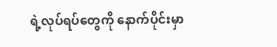ရဲ့လုပ်ရပ်တွေကို နောက်ပိုင်းမှာ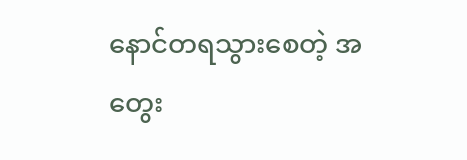နောင်တရသွားစေတဲ့ အတွေး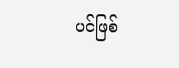ပင်ဖြစ်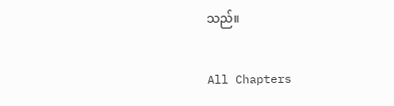သည်။

All Chapters